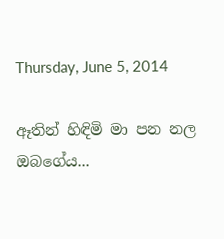Thursday, June 5, 2014

ඈතින් හිඳිමි මා පන නල ඔබගේය...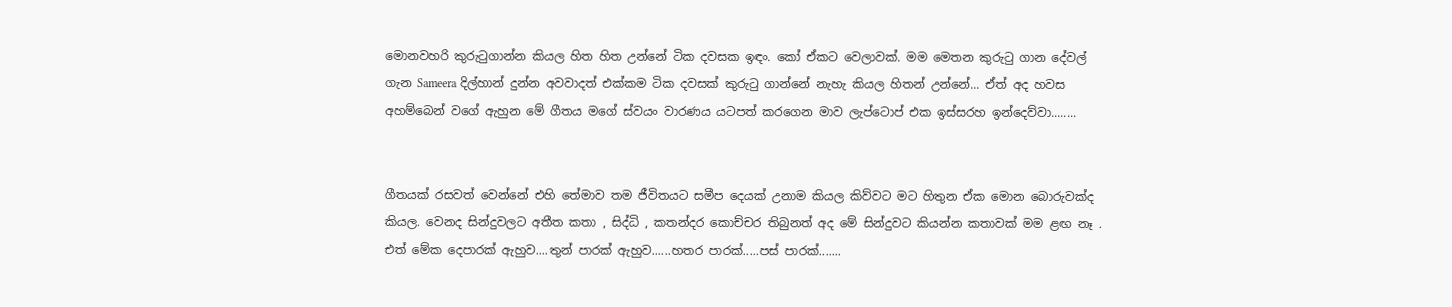මොනවහරි කුරුටුගාන්න කියල හිත හිත උන්නේ ටික දවසක ඉඳං. කෝ ඒකට වෙලාවක්. මම මෙතන කුරුටු ගාන දේවල් ගැන Sameera දිල්හාන් දුන්න අවවාදත් එක්කම ටික දවසක් කුරුටු ගාන්නේ නැහැ කියල හිතන් උන්නේ... ඒත් අද හවස අහම්බෙන් වගේ ඇහුන මේ ගීතය මගේ ස්වයං වාරණය යටපත් කරගෙන මාව ලැප්ටොප් එක ඉස්සරහ ඉන්දෙව්වා........


ගීතයක් රසවත් වෙන්නේ එහි තේමාව තම ජීවිතයට සමීප දෙයක් උනාම කියල කිව්වට මට හිතුන ඒක මොන බොරුවක්ද කියල. වෙනද සින්දුවලට අතීත කතා , සිද්ධි , කතන්දර කොච්චර තිබුනත් අද මේ සින්දුවට කියන්න කතාවක් මම ළඟ නෑ . එත් මේක දෙපාරක් ඇහුව....තුන් පාරක් ඇහුව......හතර පාරක්.....පස් පාරක්.......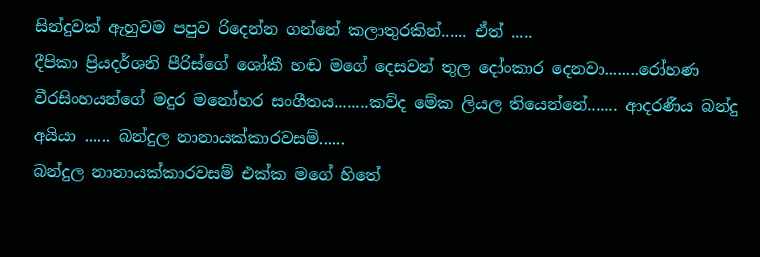සින්දුවක් ඇහුවම පපුව රිදෙන්න ගන්නේ කලාතුරකින්...... ඒත් .....
දීපිකා ප්‍රියදර්ශනි පීරිස්ගේ ශෝකී හඬ මගේ දෙසවන් තුල දෝංකාර දෙනවා........රෝහණ වීරසිංහයන්ගේ මදුර මනෝහර සංගීතය........කව්ද මේක ලියල තියෙන්නේ....... ආදරණීය බන්දු අයියා ...... බන්දුල නානායක්කාරවසම්......
බන්දුල නානායක්කාරවසම් එක්ක මගේ හිතේ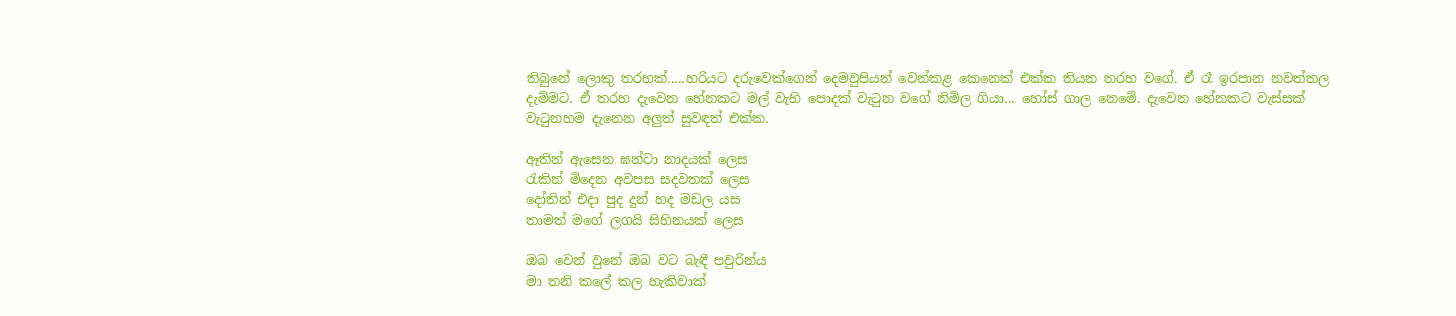තිබුනේ ලොකු තරහක්.....හරියට දරුවෙක්ගෙන් දෙමවුපියන් වෙන්කළ කෙනෙක් එක්ක තියන තරහ වගේ. ඒ රෑ ඉරපාන නවත්තල දැම්මට. ඒ තරහ දැවෙන හේනකට මල් වැහි පොදක් වැටුන වගේ නිමිල ගියා... හෝස් ගාල නෙමේ. දැවෙන හේනකට වැස්සක් වැටුනහම දැනෙන අලුත් සුවඳත් එක්ක.

ඈතින් ඇසෙන ඝන්ටා නාදයක් ලෙස
රැකින් මිදෙන අවපස සදවතක් ලෙස
දෝතින් එදා පුද දුන් හද මඩල යස
තාමත් මගේ ලගයි සිහිනයක් ලෙස

ඔබ වෙන් වුනේ ඔබ වට බැඳී පවුරින්ය
මා තනි කලේ කල හැකිවාක්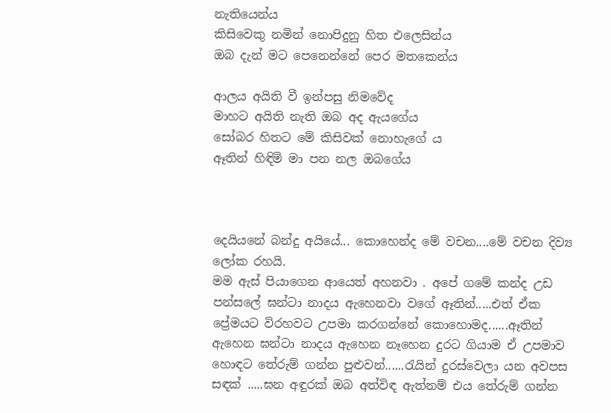නැතියෙන්ය
කිසිවෙකු නමින් නොපිදුනු හිත එලෙසින්ය
ඔබ දැන් මට පෙනෙන්නේ පෙර මතකෙන්ය

ආලය අයිති වී ඉන්පසු නිමවේද
මාහට අයිති නැති ඔබ අද ඇයගේය
සෝබර හිතට මේ කිසිවක් නොහැගේ ය
ඈතින් හිඳිමි මා පන නල ඔබගේය



දෙයියනේ බන්දු අයියේ... කොහෙන්ද මේ වචන....මේ වචන දිව්‍ය ලෝක රහයි.
මම ඇස් පියාගෙන ආයෙත් අහනවා . අපේ ගමේ කන්ද උඩ පන්සලේ ඝන්ටා නාදය ඇහෙනවා වගේ ඈතින්.....එත් ඒක ප්‍රේමයට විරහවට උපමා කරගන්නේ කොහොමද......ඈතින් ඇහෙන ඝන්ටා නාදය ඇහෙන නෑහෙන දුරට ගියාම ඒ උපමාව හොඳට තේරුම් ගන්න පුළුවන්......රැයින් දුරස්වෙලා යන අවපස සඳක් .....ඝන අඳුරක් ඔබ අත්විඳ ඇත්නම් එය තේරුම් ගන්න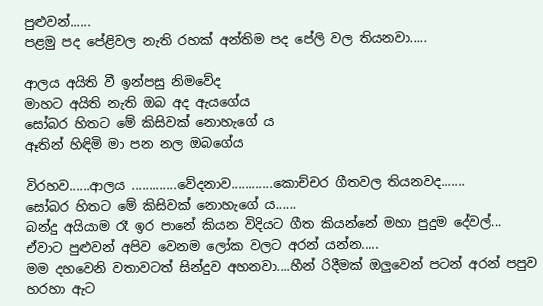පුළුවන්......
පළමු පද පේළිවල නැති රහක් අන්තිම පද පේලි වල තියනවා.....

ආලය අයිති වී ඉන්පසු නිමවේද
මාහට අයිති නැති ඔබ අද ඇයගේය
සෝබර හිතට මේ කිසිවක් නොහැගේ ය
ඈතින් හිඳිමි මා පන නල ඔබගේය

විරහව......ආලය .............වේදනාව............කොච්චර ගීතවල තියනවද.......
සෝබර හිතට මේ කිසිවක් නොහැගේ ය......
බන්දු අයියාම රෑ ඉර පානේ කියන විදියට ගීත කියන්නේ මහා පුදුම දේවල්...
ඒවාට පුළුවන් අපිව වෙනම ලෝක වලට අරන් යන්න.....
මම දහවෙනි වතාවටත් සින්දුව අහනවා....හීන් රිදීමක් ඔලුවෙන් පටන් අරන් පපුව හරහා ඇට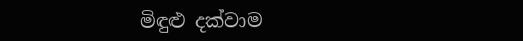මිඳුළු දක්වාම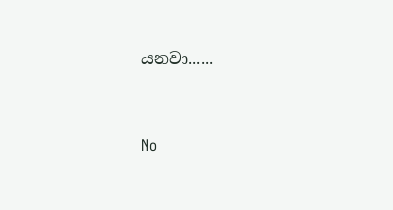යනවා......




No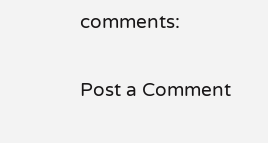comments:

Post a Comment